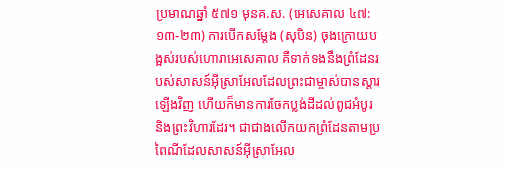ប្រមាណឆ្នាំ ៥៧១ មុនគ.ស. (អេសេគាល ៤៧:១៣-២៣) ការបើកសម្ដែង (សុបិន) ចុងក្រោយបង្អស់របស់ហោរាអេសេគាល គឺទាក់ទងនឹងព្រំដែនរបស់សាសន៍អ៊ីស្រាអែលដែលព្រះជាម្ចាស់បានស្ដារឡើងវិញ ហើយក៏មានការចែកប្លង់ដីដល់ពូជអំបូរ និងព្រះវិហារដែរ។ ជាជាងលើកយកព្រំដែនតាមប្រពៃណីដែលសាសន៍អ៊ីស្រាអែល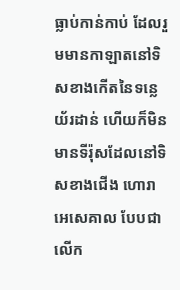ធ្លាប់កាន់កាប់ ដែលរួមមានកាឡាតនៅទិសខាងកើតនៃទន្លេយ័រដាន់ ហើយក៏មិនមានទីរ៉ុសដែលនៅទិសខាងជើង ហោរា អេសេគាល បែបជាលើក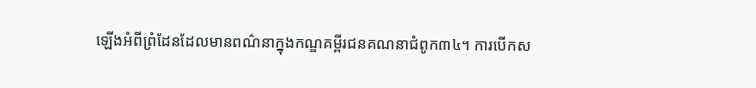ឡើងអំពីព្រំដែនដែលមានពណ៌នាក្នុងកណ្ឌគម្ពីរជនគណនាជំពូក៣៤។ ការបើកស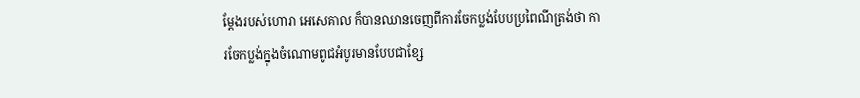ម្ដែងរបស់ហោរា អេសេគាល ក៏បានឈានចេញពីការចែកប្លង់បែបប្រពៃណីត្រង់ថា ការចែកប្លង់ក្នុងចំណោមពូជអំបូរមានបែបជាខ្សែ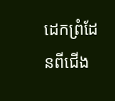ដេកព្រំដែនពីជើង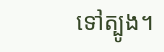ទៅត្បូង។